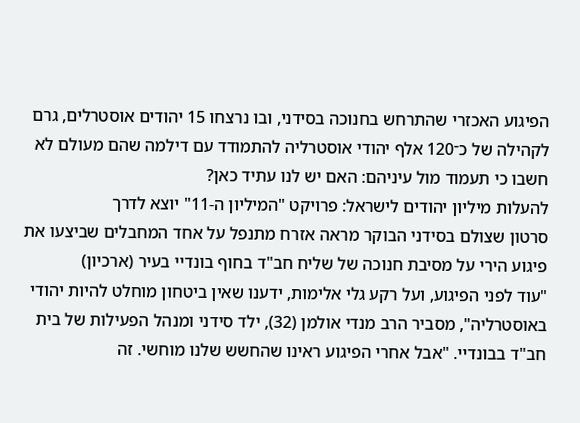הפיגוע האכזרי שהתרחש בחנוכה בסידני, ובו נרצחו 15 יהודים אוסטרלים, גרם לקהילה של כ־120 אלף יהודי אוסטרליה להתמודד עם דילמה שהם מעולם לא חשבו כי תעמוד מול עיניהם: האם יש לנו עתיד כאן?
להעלות מיליון יהודים לישראל: פרויקט "המיליון ה-11" יוצא לדרך
סרטון שצולם בסידני הבוקר מראה אזרח מתנפל על אחד המחבלים שביצעו את פיגוע הירי על מסיבת חנוכה של שליח חב"ד בחוף בונדיי בעיר (ארכיון)
"עוד לפני הפיגוע, ועל רקע גלי אלימות, ידענו שאין ביטחון מוחלט להיות יהודי באוסטרליה", מסביר הרב מנדי אולמן (32), ילד סידני ומנהל הפעילות של בית חב"ד בבונדיי. "אבל אחרי הפיגוע ראינו שהחשש שלנו מוחשי. זה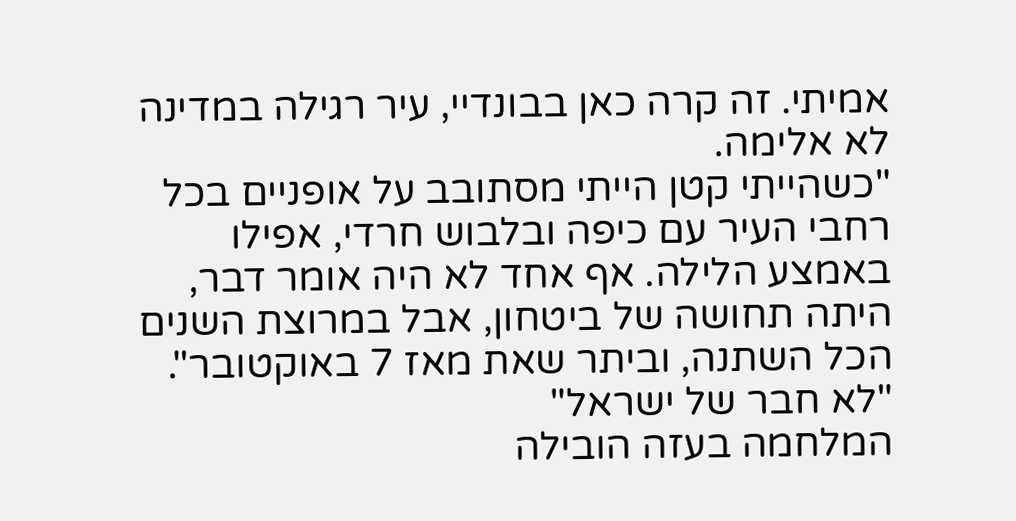אמיתי. זה קרה כאן בבונדיי, עיר רגילה במדינה לא אלימה.
"כשהייתי קטן הייתי מסתובב על אופניים בכל רחבי העיר עם כיפה ובלבוש חרדי, אפילו באמצע הלילה. אף אחד לא היה אומר דבר, היתה תחושה של ביטחון, אבל במרוצת השנים הכל השתנה, וביתר שאת מאז 7 באוקטובר".
"לא חבר של ישראל"
המלחמה בעזה הובילה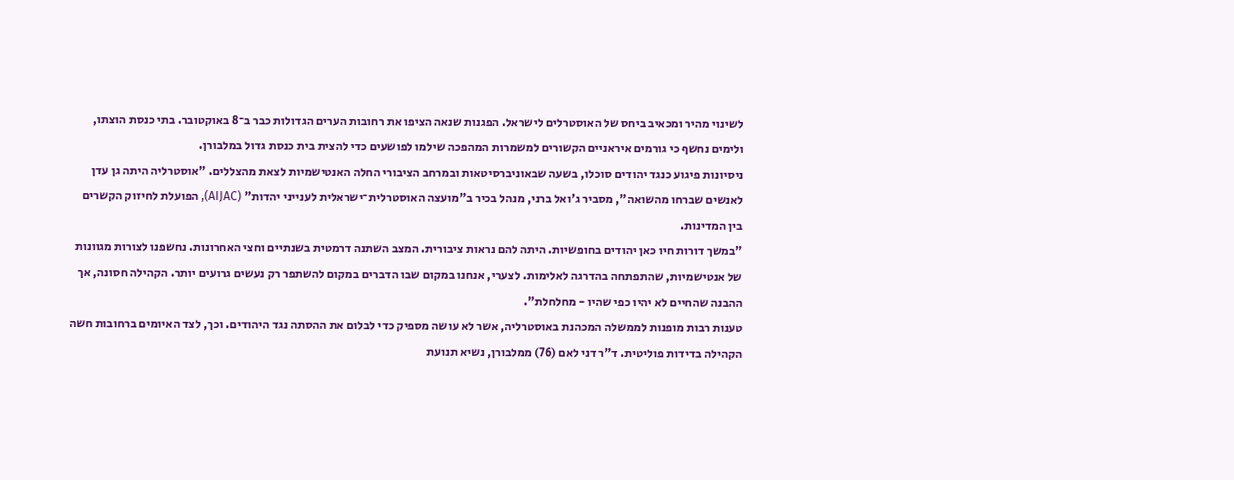לשינוי מהיר ומכאיב ביחס של האוסטרלים לישראל. הפגנות שנאה הציפו את רחובות הערים הגדולות כבר ב־8 באוקטובר. בתי כנסת הוצתו, ולימים נחשף כי גורמים איראניים הקשורים למשמרות המהפכה שילמו לפושעים כדי להצית בית כנסת גדול במלבורן.
ניסיונות פיגוע כנגד יהודים סוכלו, בשעה שבאוניברסיטאות ובמרחב הציבורי החלה האנטישמיות לצאת מהצללים. "אוסטרליה היתה גן עדן לאנשים שברחו מהשואה", מסביר ג'ואל ברני, מנהל בכיר ב"מועצה האוסטרלית־ישראלית לענייני יהדות" (AIJAC), הפועלת לחיזוק הקשרים בין המדינות.
"במשך דורות חיו כאן יהודים בחופשיות. היתה להם נראות ציבורית. המצב השתנה דרמטית בשנתיים וחצי האחרונות. נחשפנו לצורות מגוונות של אנטישמיות, שהתפתחה בהדרגה לאלימות. לצערי, אנחנו במקום שבו הדברים במקום להשתפר רק נעשים גרועים יותר. הקהילה חסונה, אך ההבנה שהחיים לא יהיו כפי שהיו - מחלחלת".
טענות רבות מופנות לממשלה המכהנת באוסטרליה, אשר לא עושה מספיק כדי לבלום את ההסתה נגד היהודים. וכך, לצד האיומים ברחובות חשה הקהילה בדידות פוליטית. ד"ר דני לאם (76) ממלבורן, נשיא תנועת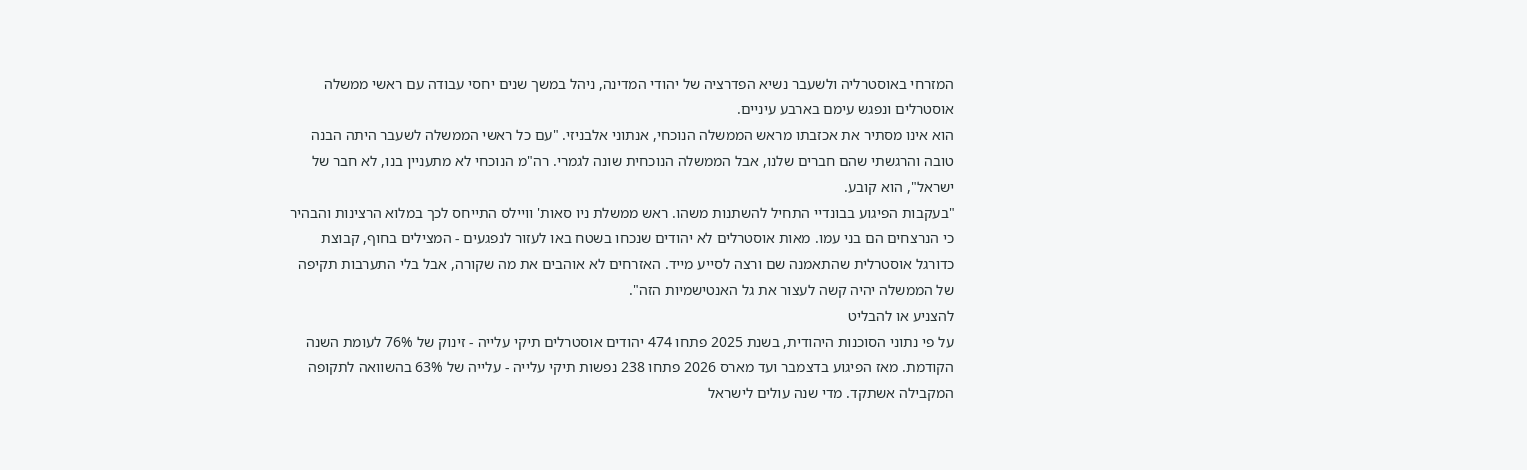המזרחי באוסטרליה ולשעבר נשיא הפדרציה של יהודי המדינה, ניהל במשך שנים יחסי עבודה עם ראשי ממשלה אוסטרלים ונפגש עימם בארבע עיניים.
הוא אינו מסתיר את אכזבתו מראש הממשלה הנוכחי, אנתוני אלבניזי. "עם כל ראשי הממשלה לשעבר היתה הבנה טובה והרגשתי שהם חברים שלנו, אבל הממשלה הנוכחית שונה לגמרי. רה"מ הנוכחי לא מתעניין בנו, לא חבר של ישראל", הוא קובע.
"בעקבות הפיגוע בבונדיי התחיל להשתנות משהו. ראש ממשלת ניו סאות' וויילס התייחס לכך במלוא הרצינות והבהיר כי הנרצחים הם בני עמו. מאות אוסטרלים לא יהודים שנכחו בשטח באו לעזור לנפגעים - המצילים בחוף, קבוצת כדורגל אוסטרלית שהתאמנה שם ורצה לסייע מייד. האזרחים לא אוהבים את מה שקורה, אבל בלי התערבות תקיפה של הממשלה יהיה קשה לעצור את גל האנטישמיות הזה".
להצניע או להבליט
על פי נתוני הסוכנות היהודית, בשנת 2025 פתחו 474 יהודים אוסטרלים תיקי עלייה - זינוק של 76% לעומת השנה הקודמת. מאז הפיגוע בדצמבר ועד מארס 2026 פתחו 238 נפשות תיקי עלייה - עלייה של 63% בהשוואה לתקופה המקבילה אשתקד. מדי שנה עולים לישראל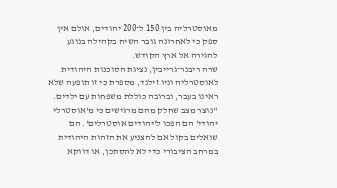מאוסטרליה בין 150 ל־200 יהודים, אולם אין ספק כי לאחרונה גובר השיח בקהילה בנוגע להגירה אל ארץ הקודש.
שרה ריבנר־גרייבין, נציגת הסוכנות היהודית לאוסטרליה וניו זילנד, מספרת כי זו תופעה שלא ראינו בעבר, וברובה כוללת משפחות עם ילדים. "נוצר מצב שחלק מהם מרגישים כי מ'אוסטרלי יהודי' הם הפכו ל'יהודים אוסטרלים'. הם שואלים בקול אם להצניע את הזהות היהודית במרחב הציבורי כדי לא להסתכן, או דווקא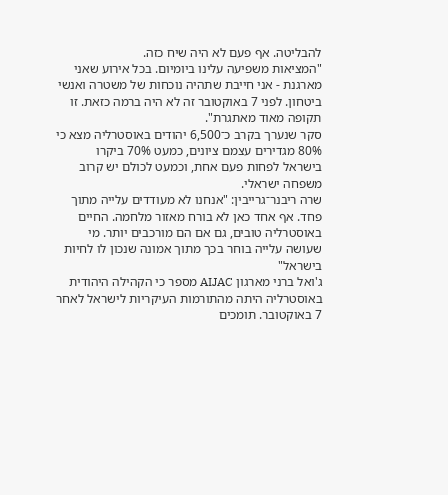להבליטה. אף פעם לא היה שיח כזה.
"המציאות משפיעה עלינו ביומיום. בכל אירוע שאני מארגנת - אני חייבת שתהיה נוכחות של משטרה ואנשי ביטחון. לפני 7 באוקטובר זה לא היה ברמה כזאת. זו תקופה מאוד מאתגרת".
סקר שנערך בקרב כ־6,500 יהודים באוסטרליה מצא כי 80% מגדירים עצמם ציונים, כמעט 70% ביקרו בישראל לפחות פעם אחת, וכמעט לכולם יש קרוב משפחה ישראלי.
שרה ריבנר־גרייבין: "אנחנו לא מעודדים עלייה מתוך פחד. אף אחד כאן לא בורח מאזור מלחמה. החיים באוסטרליה טובים, גם אם הם מורכבים יותר. מי שעושה עלייה בוחר בכך מתוך אמונה שנכון לו לחיות בישראל"
ג'ואל ברני מארגון AIJAC מספר כי הקהילה היהודית באוסטרליה היתה מהתורמות העיקריות לישראל לאחר 7 באוקטובר. תומכים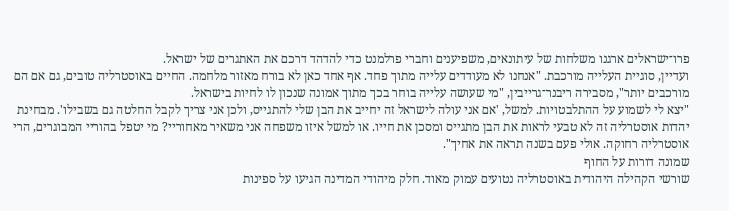פרו־ישראלים ארגנו משלחות של עיתונאים, משפיענים וחברי פרלמנט כדי להדהד דרכם את האתגרים של ישראל.
ועדיין, סוגיית העלייה מורכבת. "אנחנו לא מעודדים עלייה מתוך פחד. אף אחד כאן לא בורח מאזור מלחמה. החיים באוסטרליה טובים, גם אם הם מורכבים יותר", מסבירה ריבנר־גרייבין, "מי שעושה עלייה בוחר בכך מתוך אמונה שנכון לו לחיות בישראל.
"יצא לי לשמוע על ההתלבטויות. למשל, 'אם אני עולה לישראל זה יחייב את הבן שלי להתגייס, ולכן אני צריך לקבל החלטה גם בשבילו'. מבחינת יהדות אוסטרליה זה לא טבעי לראות את הבן מתגייס ומסכן את חייו. או למשל איזו משפחה אני משאיר מאחוריי? מי יטפל בהוריי המבוגרים, הרי אוסטרליה רחוקה. אולי פעם בשנה תראה את אחיך".
שמונה דורות על החוף
שורשי הקהילה היהודית באוסטרליה נטועים עמוק מאוד. חלק מיהודי המדינה הגיעו על ספינות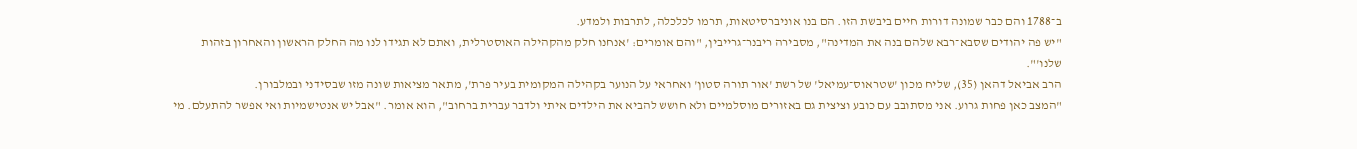ב־1788 והם כבר שמונה דורות חיים ביבשת הזו. הם בנו אוניברסיטאות, תרמו לכלכלה, לתרבות ולמדע.
"יש פה יהודים שסבא־רבא שלהם בנה את המדינה", מסבירה ריבנר־גרייבין, "והם אומרים: 'אנחנו חלק מהקהילה האוסטרלית, ואתם לא תגידו לנו מה החלק הראשון והאחרון בזהות שלנו'".
הרב אביאל דהאן (35), שליח מכון 'שטראוס־עמיאל' של רשת 'אור תורה סטון' ואחראי על הנוער בקהילה המקומית בעיר פרת', מתאר מציאות שונה מזו שבסידני ובמלבורן.
"המצב כאן פחות גרוע. אני מסתובב עם כובע וציצית גם באזורים מוסלמיים ולא חושש להביא את הילדים איתי ולדבר עברית ברחוב", הוא אומר. "אבל יש אנטישמיות ואי אפשר להתעלם. מי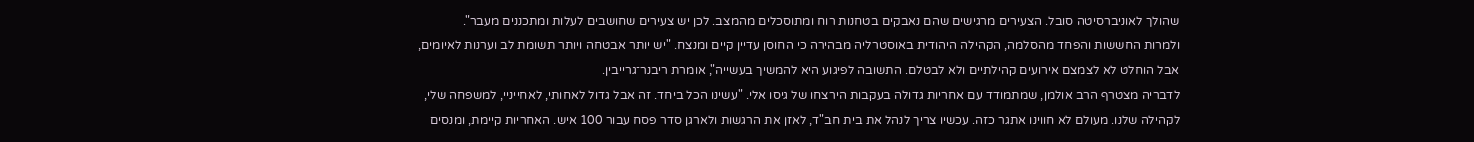שהולך לאוניברסיטה סובל. הצעירים מרגישים שהם נאבקים בטחנות רוח ומתוסכלים מהמצב. לכן יש צעירים שחושבים לעלות ומתכננים מעבר".
ולמרות החששות והפחד מהסלמה, הקהילה היהודית באוסטרליה מבהירה כי החוסן עדיין קיים ומנצח. "יש יותר אבטחה ויותר תשומת לב וערנות לאיומים, אבל הוחלט לא לצמצם אירועים קהילתיים ולא לבטלם. התשובה לפיגוע היא להמשיך בעשייה", אומרת ריבנר־גרייבין.
לדבריה מצטרף הרב אולמן, שמתמודד עם אחריות גדולה בעקבות הירצחו של גיסו אלי. "עשינו הכל ביחד. זה אבל גדול לאחותי, לאחייניי, למשפחה שלי, לקהילה שלנו. מעולם לא חווינו אתגר כזה. עכשיו צריך לנהל את בית חב"ד, לאזן את הרגשות ולארגן סדר פסח עבור 100 איש. האחריות קיימת, ומנסים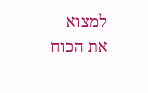למצוא את הכוח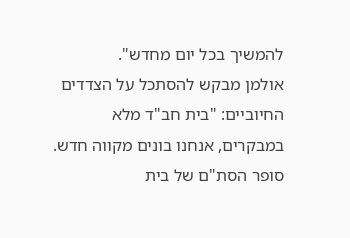להמשיך בכל יום מחדש".
אולמן מבקש להסתכל על הצדדים החיוביים: "בית חב"ד מלא במבקרים, אנחנו בונים מקווה חדש. סופר הסת"ם של בית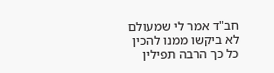חב"ד אמר לי שמעולם לא ביקשו ממנו להכין כל כך הרבה תפילין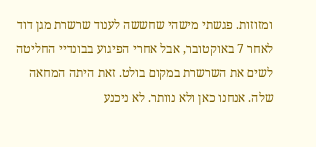ומזוזות. פגשתי מישהי שחששה לענוד שרשרת מגן דוד לאחר 7 באוקטובר, אבל אחרי הפיגוע בבונדיי החליטה לשים את השרשרת במקום בולט. זאת היתה המחאה שלה. אנחנו כאן ולא נוותר. לא ניכנע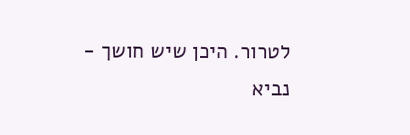לטרור. היכן שיש חושך - נביא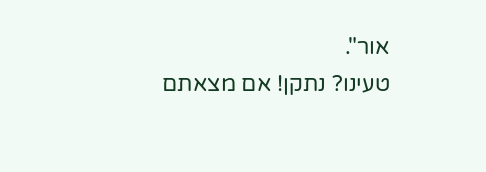אור".
טעינו? נתקן! אם מצאתם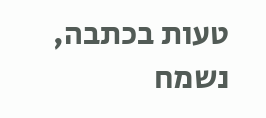טעות בכתבה, נשמח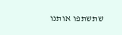שתשתפו אותנו